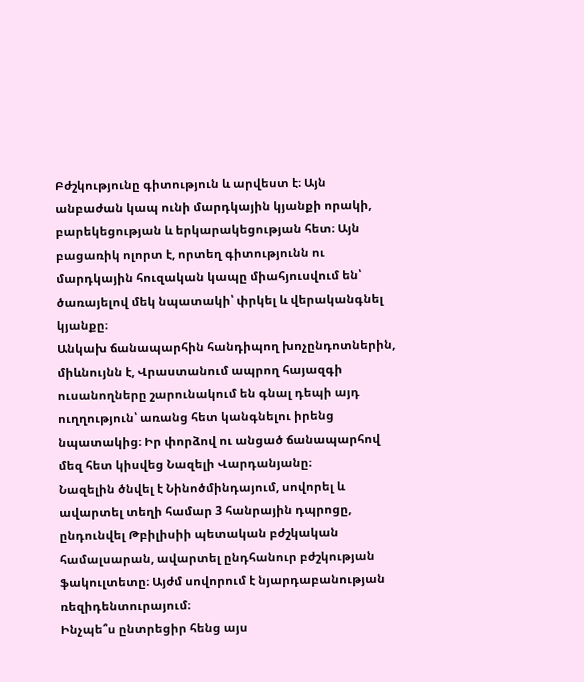Բժշկությունը գիտություն և արվեստ է։ Այն անբաժան կապ ունի մարդկային կյանքի որակի, բարեկեցության և երկարակեցության հետ։ Այն բացառիկ ոլորտ է, որտեղ գիտությունն ու մարդկային հուզական կապը միահյուսվում են՝ ծառայելով մեկ նպատակի՝ փրկել և վերականգնել կյանքը։
Անկախ ճանապարհին հանդիպող խոչընդոտներին, միևնույնն է, Վրաստանում ապրող հայազգի ուսանողները շարունակում են գնալ դեպի այդ ուղղություն՝ առանց հետ կանգնելու իրենց նպատակից։ Իր փորձով ու անցած ճանապարհով մեզ հետ կիսվեց Նազելի Վարդանյանը։
Նազելին ծնվել է Նինոծմինդայում, սովորել և ավարտել տեղի համար 3 հանրային դպրոցը, ընդունվել Թբիլիսիի պետական բժշկական համալսարան, ավարտել ընդհանուր բժշկության ֆակուլտետը։ Այժմ սովորում է նյարդաբանության ռեզիդենտուրայում։
Ինչպե՞ս ընտրեցիր հենց այս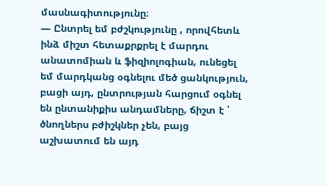մասնագիտությունը։
— Ընտրել եմ բժշկությունը , որովհետև ինձ միշտ հետաքրքրել է մարդու անատոմիան և ֆիզիոլոգիան, ունեցել եմ մարդկանց օգնելու մեծ ցանկություն, բացի այդ, ընտրության հարցում օգնել են ընտանիքիս անդամները, ճիշտ է ՝ ծնողներս բժիշկներ չեն, բայց աշխատում են այդ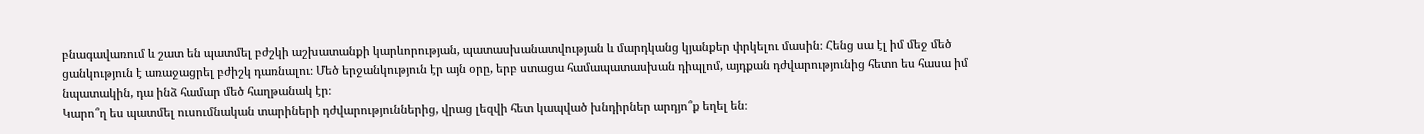բնագավառում և շատ են պատմել բժշկի աշխատանքի կարևորության, պատասխանատվության և մարդկանց կյանքեր փրկելու մասին։ Հենց սա էլ իմ մեջ մեծ ցանկություն է առաջացրել բժիշկ դառնալու։ Մեծ երջանկություն էր այն օրը, երբ ստացա համապատասխան դիպլոմ, այդքան դժվարությունից հետո ես հասա իմ նպատակին, դա ինձ համար մեծ հաղթանակ էր։
Կարո՞ղ ես պատմել ուսումնական տարիների դժվարություններից, վրաց լեզվի հետ կապված խնդիրներ արդյո՞ք եղել են։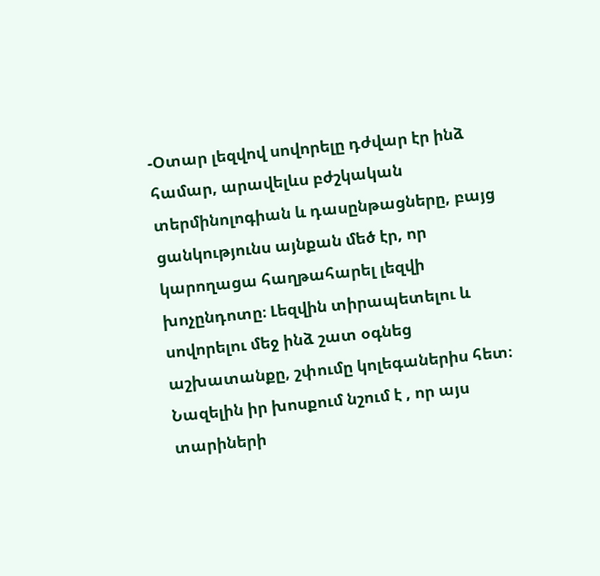-Օտար լեզվով սովորելը դժվար էր ինձ համար, արավելևս բժշկական տերմինոլոգիան և դասընթացները, բայց ցանկությունս այնքան մեծ էր, որ կարողացա հաղթահարել լեզվի խոչընդոտը։ Լեզվին տիրապետելու և սովորելու մեջ ինձ շատ օգնեց աշխատանքը, շփումը կոլեգաներիս հետ։
Նազելին իր խոսքում նշում է , որ այս տարիների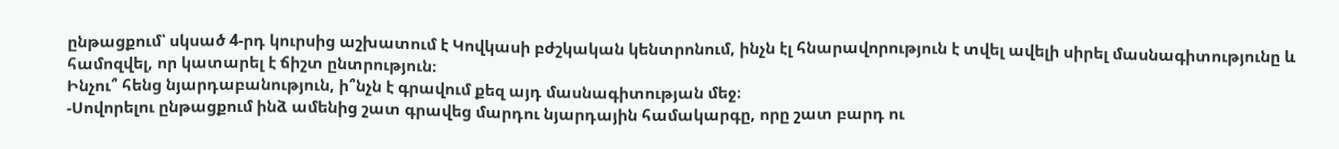ընթացքում՝ սկսած 4-րդ կուրսից աշխատում է Կովկասի բժշկական կենտրոնում, ինչն էլ հնարավորություն է տվել ավելի սիրել մասնագիտությունը և համոզվել, որ կատարել է ճիշտ ընտրություն։
Ինչու՞ հենց նյարդաբանություն, ի՞նչն է գրավում քեզ այդ մասնագիտության մեջ։
-Սովորելու ընթացքում ինձ ամենից շատ գրավեց մարդու նյարդային համակարգը, որը շատ բարդ ու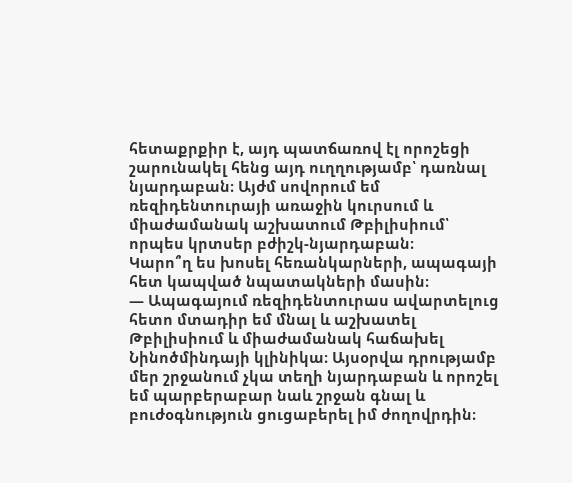հետաքրքիր է, այդ պատճառով էլ որոշեցի շարունակել հենց այդ ուղղությամբ՝ դառնալ նյարդաբան։ Այժմ սովորում եմ ռեզիդենտուրայի առաջին կուրսում և միաժամանակ աշխատում Թբիլիսիում՝ որպես կրտսեր բժիշկ-նյարդաբան։
Կարո՞ղ ես խոսել հեռանկարների, ապագայի հետ կապված նպատակների մասին։
— Ապագայում ռեզիդենտուրաս ավարտելուց հետո մտադիր եմ մնալ և աշխատել Թբիլիսիում և միաժամանակ հաճախել Նինոծմինդայի կլինիկա։ Այսօրվա դրությամբ մեր շրջանում չկա տեղի նյարդաբան և որոշել եմ պարբերաբար նաև շրջան գնալ և բուժօգնություն ցուցաբերել իմ ժողովրդին։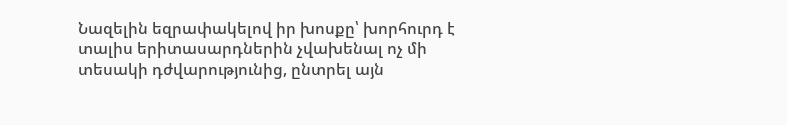Նազելին եզրափակելով իր խոսքը՝ խորհուրդ է տալիս երիտասարդներին չվախենալ ոչ մի տեսակի դժվարությունից, ընտրել այն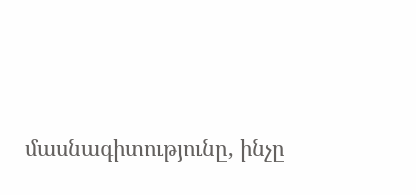մասնագիտությունը, ինչը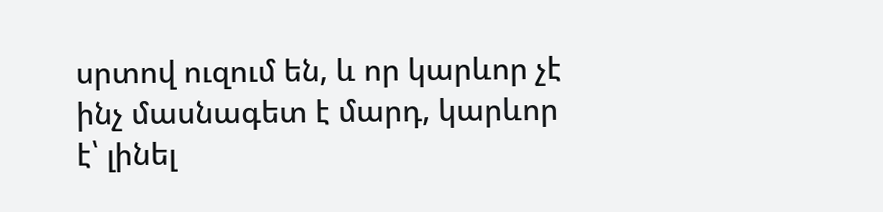սրտով ուզում են, և որ կարևոր չէ ինչ մասնագետ է մարդ, կարևոր է՝ լինել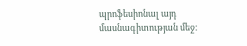պրոֆեսիոնալ այդ մասնագիտության մեջ։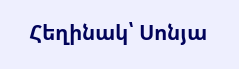Հեղինակ՝ Սոնյա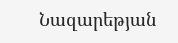Նազարեթյան